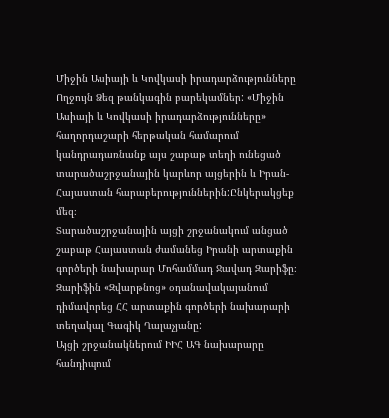Միջին Ասիայի և Կովկասի իրադարձությունները
Ողջույն Ձեզ թանկագին բարեկամներ: «Միջին Ասիայի և Կովկասի իրադարձությունները» հաղորդաշարի հերթական համարում կանդրադառնանք այս շաբաթ տեղի ունեցած տարածաշրջանային կարևոր այցերին և Իրան-Հայաստան հարաբերություններին:Ընկերակցեք մեզ։
Տարածաշրջանային այցի շրջանակում անցած շաբաթ Հայաստան ժամանեց Իրանի արտաքին գործերի նախարար Մոհամմադ Ջավադ Զարիֆը։
Զարիֆին «Զվարթնոց» օդանավակայանում դիմավորեց ՀՀ արտաքին գործերի նախարարի տեղակալ Գագիկ Ղալաչյանը:
Այցի շրջանակներում ԻԻՀ ԱԳ նախարարը հանդիպում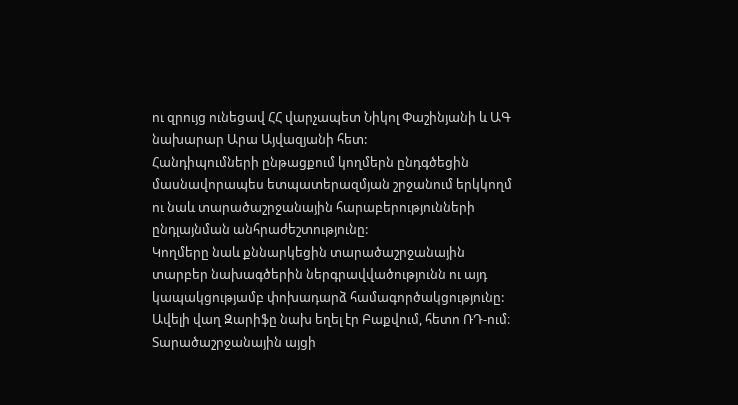ու զրույց ունեցավ ՀՀ վարչապետ Նիկոլ Փաշինյանի և ԱԳ նախարար Արա Այվազյանի հետ:
Հանդիպումների ընթացքում կողմերն ընդգծեցին մասնավորապես ետպատերազմյան շրջանում երկկողմ ու նաև տարածաշրջանային հարաբերությունների ընդլայնման անհրաժեշտությունը:
Կողմերը նաև քննարկեցին տարածաշրջանային տարբեր նախագծերին ներգրավվածությունն ու այդ կապակցությամբ փոխադարձ համագործակցությունը:
Ավելի վաղ Զարիֆը նախ եղել էր Բաքվում, հետո ՌԴ-ում։ Տարածաշրջանային այցի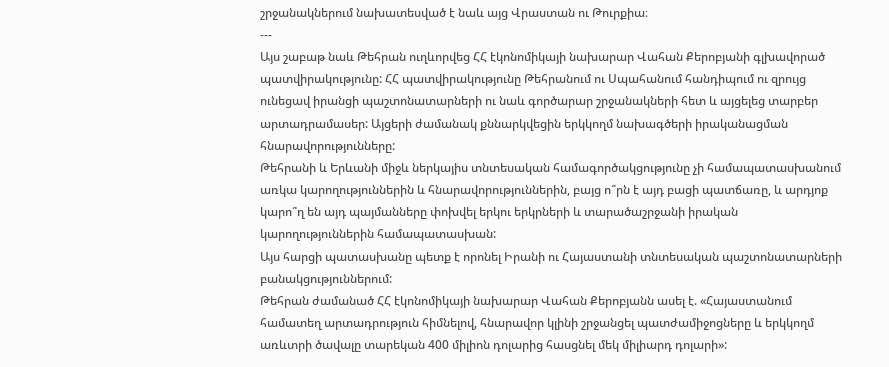շրջանակներում նախատեսված է նաև այց Վրաստան ու Թուրքիա։
---
Այս շաբաթ նաև Թեհրան ուղևորվեց ՀՀ էկոնոմիկայի նախարար Վահան Քերոբյանի գլխավորած պատվիրակությունը: ՀՀ պատվիրակությունը Թեհրանում ու Սպահանում հանդիպում ու զրույց ունեցավ իրանցի պաշտոնատարների ու նաև գործարար շրջանակների հետ և այցելեց տարբեր արտադրամասեր: Այցերի ժամանակ քննարկվեցին երկկողմ նախագծերի իրականացման հնարավորությունները:
Թեհրանի և Երևանի միջև ներկայիս տնտեսական համագործակցությունը չի համապատասխանում առկա կարողություններին և հնարավորություններին, բայց ո՞րն է այդ բացի պատճառը, և արդյոք կարո՞ղ են այդ պայմանները փոխվել երկու երկրների և տարածաշրջանի իրական կարողություններին համապատասխան:
Այս հարցի պատասխանը պետք է որոնել Իրանի ու Հայաստանի տնտեսական պաշտոնատարների բանակցություններում:
Թեհրան ժամանած ՀՀ էկոնոմիկայի նախարար Վահան Քերոբյանն ասել է. «Հայաստանում համատեղ արտադրություն հիմնելով, հնարավոր կլինի շրջանցել պատժամիջոցները և երկկողմ առևտրի ծավալը տարեկան 400 միլիոն դոլարից հասցնել մեկ միլիարդ դոլարի»: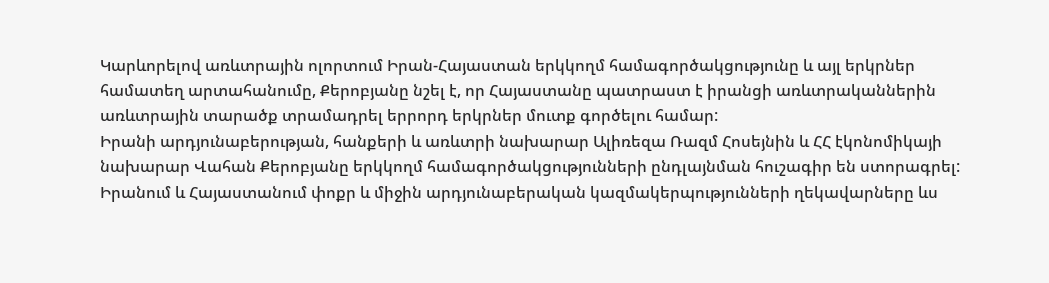Կարևորելով առևտրային ոլորտում Իրան-Հայաստան երկկողմ համագործակցությունը և այլ երկրներ համատեղ արտահանումը, Քերոբյանը նշել է, որ Հայաստանը պատրաստ է իրանցի առևտրականներին առևտրային տարածք տրամադրել երրորդ երկրներ մուտք գործելու համար:
Իրանի արդյունաբերության, հանքերի և առևտրի նախարար Ալիռեզա Ռազմ Հոսեյնին և ՀՀ էկոնոմիկայի նախարար Վահան Քերոբյանը երկկողմ համագործակցությունների ընդլայնման հուշագիր են ստորագրել: Իրանում և Հայաստանում փոքր և միջին արդյունաբերական կազմակերպությունների ղեկավարները ևս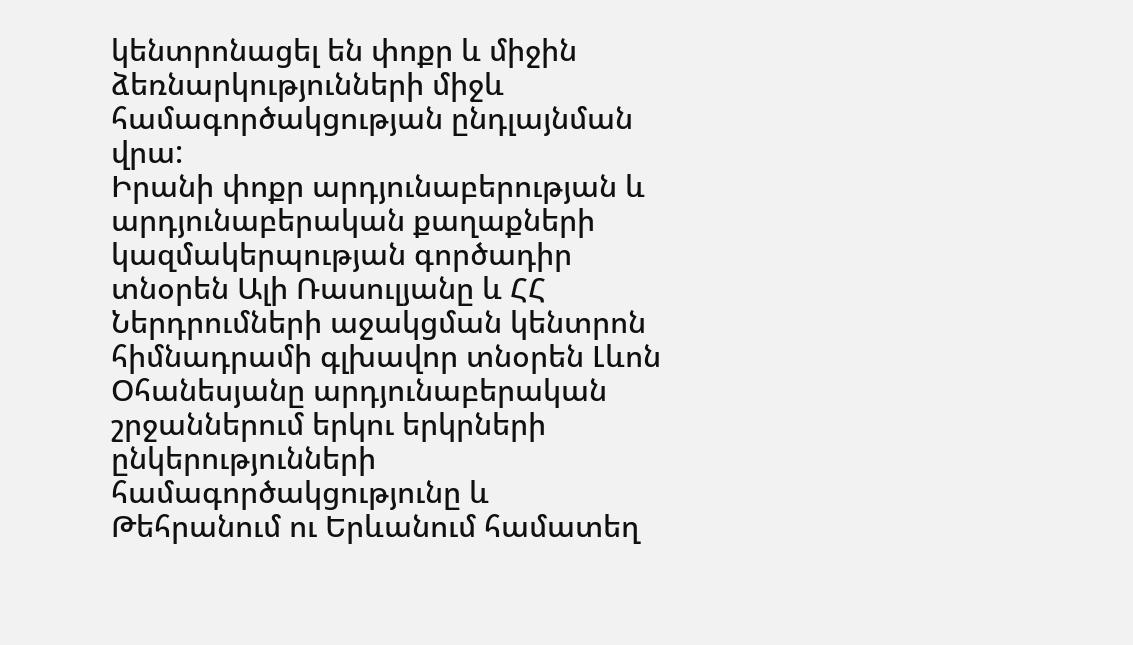կենտրոնացել են փոքր և միջին ձեռնարկությունների միջև համագործակցության ընդլայնման վրա:
Իրանի փոքր արդյունաբերության և արդյունաբերական քաղաքների կազմակերպության գործադիր տնօրեն Ալի Ռասուլյանը և ՀՀ Ներդրումների աջակցման կենտրոն հիմնադրամի գլխավոր տնօրեն Լևոն Օհանեսյանը արդյունաբերական շրջաններում երկու երկրների ընկերությունների համագործակցությունը և Թեհրանում ու Երևանում համատեղ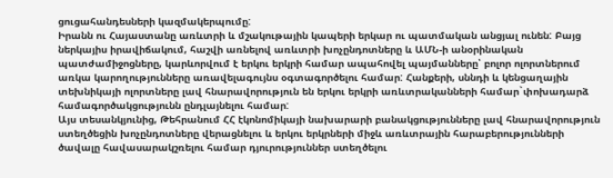ցուցահանդեսների կազմակերպումը:
Իրանն ու Հայաստանը առևտրի և մշակութային կապերի երկար ու պատմական անցյալ ունեն: Բայց ներկայիս իրավիճակում, հաշվի առնելով առևտրի խոչընդոտները և ԱՄՆ-ի անօրինական պատժամիջոցները, կարևորվում է երկու երկրի համար ապահովել պայմանները՝ բոլոր ոլորտներում առկա կարողությունները առավելագույնս օգտագործելու համար: Հանքերի, սննդի և կենցաղային տեխնիկայի ոլորտները լավ հնարավորություն են երկու երկրի առևտրականների համար`փոխադարձ համագործակցությունն ընդլայնելու համար:
Այս տեսանկյունից, Թեհրանում ՀՀ էկոնոմիկայի նախարարի բանակցությունները լավ հնարավորություն ստեղծեցին խոչընդոտները վերացնելու և երկու երկրների միջև առևտրային հարաբերությունների ծավալը հավասարակշռելու համար դյուրություններ ստեղծելու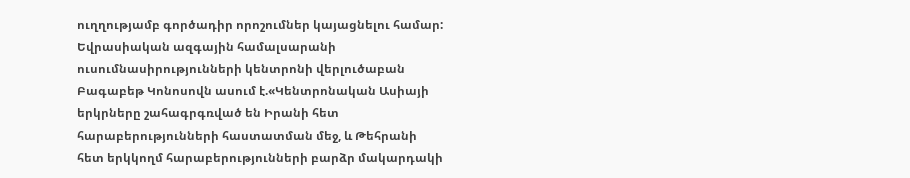ուղղությամբ գործադիր որոշումներ կայացնելու համար:
Եվրասիական ազգային համալսարանի ուսումնասիրությունների կենտրոնի վերլուծաբան Բագաբեթ Կոնոսովն ասում է.«Կենտրոնական Ասիայի երկրները շահագրգռված են Իրանի հետ հարաբերությունների հաստատման մեջ, և Թեհրանի հետ երկկողմ հարաբերությունների բարձր մակարդակի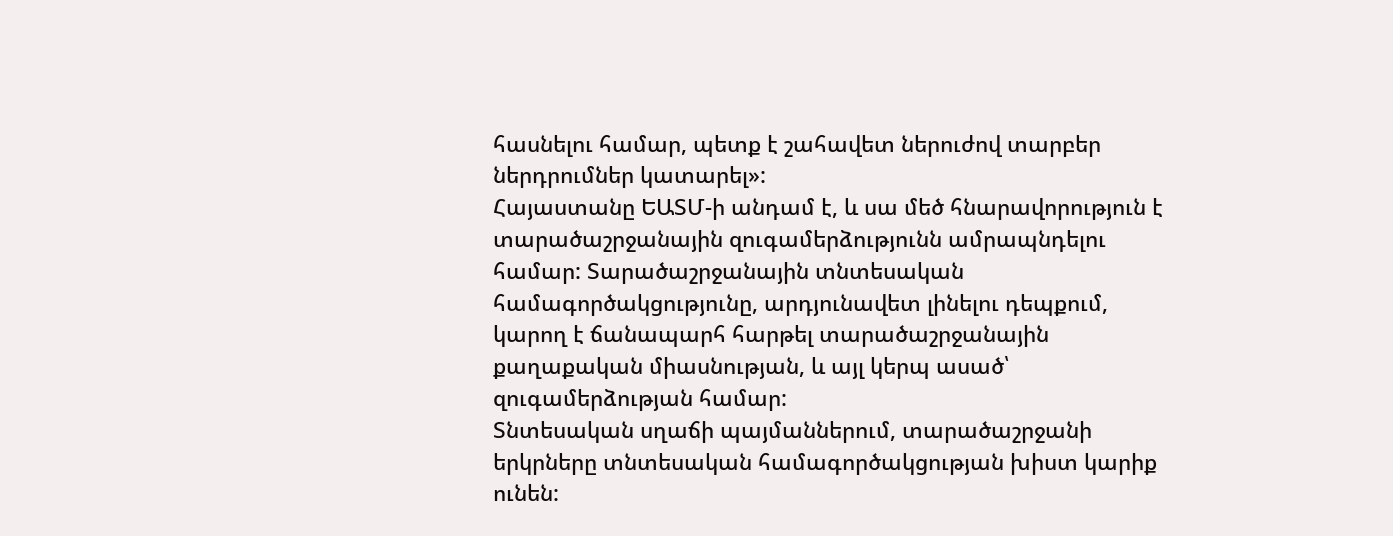հասնելու համար, պետք է շահավետ ներուժով տարբեր ներդրումներ կատարել»:
Հայաստանը ԵԱՏՄ-ի անդամ է, և սա մեծ հնարավորություն է տարածաշրջանային զուգամերձությունն ամրապնդելու համար: Տարածաշրջանային տնտեսական համագործակցությունը, արդյունավետ լինելու դեպքում, կարող է ճանապարհ հարթել տարածաշրջանային քաղաքական միասնության, և այլ կերպ ասած՝ զուգամերձության համար:
Տնտեսական սղաճի պայմաններում, տարածաշրջանի երկրները տնտեսական համագործակցության խիստ կարիք ունեն: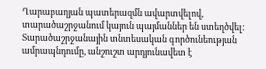Ղարաբաղյան պատերազմն ավարտվելով, տարածաշրջանում կայուն պայմաններ են ստեղծվել: Տարածաշրջանային տնտեսական գործունեության ամրապնդումը, անշուշտ արդյունավետ է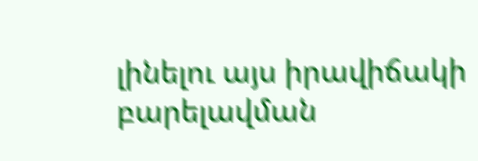լինելու այս իրավիճակի բարելավման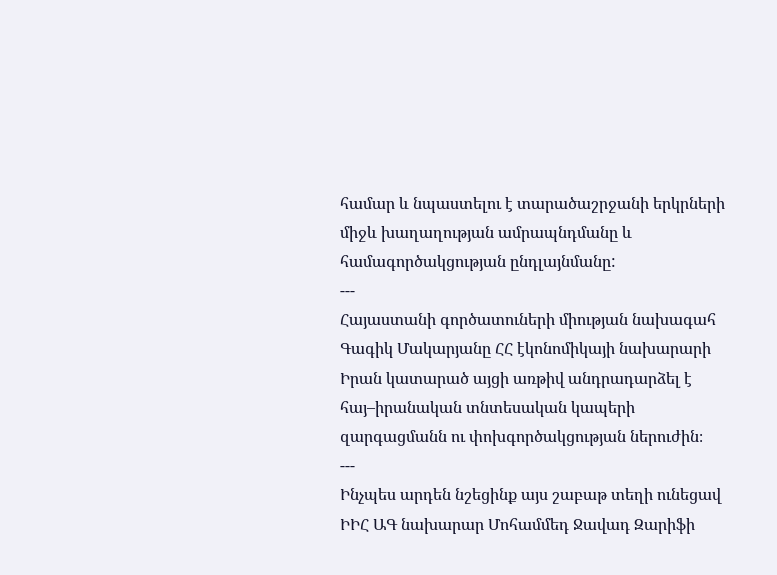համար և նպաստելու է տարածաշրջանի երկրների միջև խաղաղության ամրապնդմանը և համագործակցության ընդլայնմանը:
---
Հայաստանի գործատուների միության նախագահ Գագիկ Մակարյանը ՀՀ էկոնոմիկայի նախարարի Իրան կատարած այցի առթիվ անդրադարձել է հայ–իրանական տնտեսական կապերի զարգացմանն ու փոխգործակցության ներուժին։
---
Ինչպես արդեն նշեցինք այս շաբաթ տեղի ունեցավ ԻԻՀ ԱԳ նախարար Մոհամմեդ Ջավադ Զարիֆի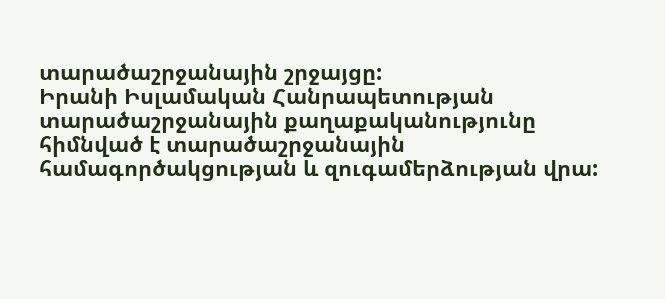տարածաշրջանային շրջայցը:
Իրանի Իսլամական Հանրապետության տարածաշրջանային քաղաքականությունը հիմնված է տարածաշրջանային համագործակցության և զուգամերձության վրա: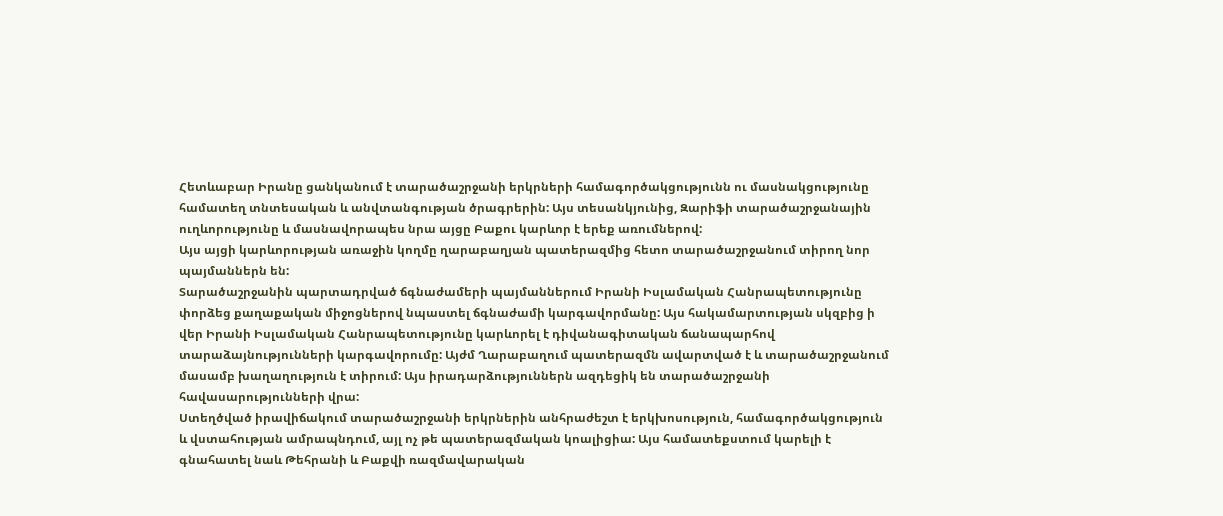Հետևաբար Իրանը ցանկանում է տարածաշրջանի երկրների համագործակցությունն ու մասնակցությունը համատեղ տնտեսական և անվտանգության ծրագրերին: Այս տեսանկյունից, Զարիֆի տարածաշրջանային ուղևորությունը և մասնավորապես նրա այցը Բաքու կարևոր է երեք առումներով:
Այս այցի կարևորության առաջին կողմը ղարաբաղյան պատերազմից հետո տարածաշրջանում տիրող նոր պայմաններն են:
Տարածաշրջանին պարտադրված ճգնաժամերի պայմաններում Իրանի Իսլամական Հանրապետությունը փորձեց քաղաքական միջոցներով նպաստել ճգնաժամի կարգավորմանը: Այս հակամարտության սկզբից ի վեր Իրանի Իսլամական Հանրապետությունը կարևորել է դիվանագիտական ճանապարհով տարաձայնությունների կարգավորումը: Այժմ Ղարաբաղում պատերազմն ավարտված է և տարածաշրջանում մասամբ խաղաղություն է տիրում: Այս իրադարձություններն ազդեցիկ են տարածաշրջանի հավասարությունների վրա:
Ստեղծված իրավիճակում տարածաշրջանի երկրներին անհրաժեշտ է երկխոսություն, համագործակցություն և վստահության ամրապնդում, այլ ոչ թե պատերազմական կոալիցիա: Այս համատեքստում կարելի է գնահատել նաև Թեհրանի և Բաքվի ռազմավարական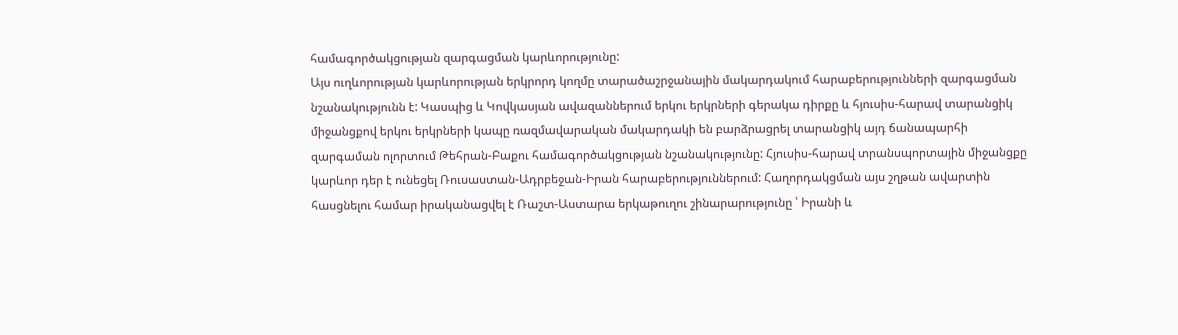համագործակցության զարգացման կարևորությունը:
Այս ուղևորության կարևորության երկրորդ կողմը տարածաշրջանային մակարդակում հարաբերությունների զարգացման նշանակությունն է: Կասպից և Կովկասյան ավազաններում երկու երկրների գերակա դիրքը և հյուսիս-հարավ տարանցիկ միջանցքով երկու երկրների կապը ռազմավարական մակարդակի են բարձրացրել տարանցիկ այդ ճանապարհի զարգաման ոլորտում Թեհրան-Բաքու համագործակցության նշանակությունը: Հյուսիս-հարավ տրանսպորտային միջանցքը կարևոր դեր է ունեցել Ռուսաստան-Ադրբեջան-Իրան հարաբերություններում: Հաղորդակցման այս շղթան ավարտին հասցնելու համար իրականացվել է Ռաշտ-Աստարա երկաթուղու շինարարությունը ՝ Իրանի և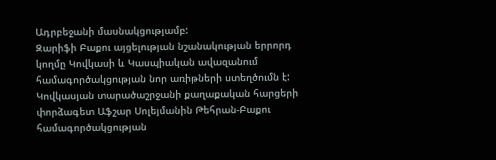Ադրբեջանի մասնակցությամբ:
Զարիֆի Բաքու այցելության նշանակության երրորդ կողմը Կովկասի և Կասպիական ավազանում համագործակցության նոր առիթների ստեղծումն է:
Կովկասյան տարածաշրջանի քաղաքական հարցերի փորձագետ Աֆշար Սոլեյմանին Թեհրան-Բաքու համագործակցության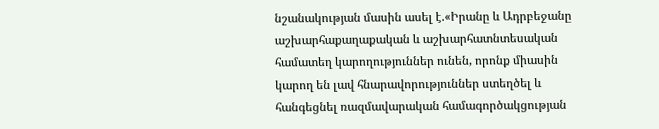նշանակության մասին ասել է.«Իրանը և Ադրբեջանը աշխարհաքաղաքական և աշխարհատնտեսական համատեղ կարողություններ ունեն, որոնք միասին կարող են լավ հնարավորություններ ստեղծել և հանգեցնել ռազմավարական համագործակցության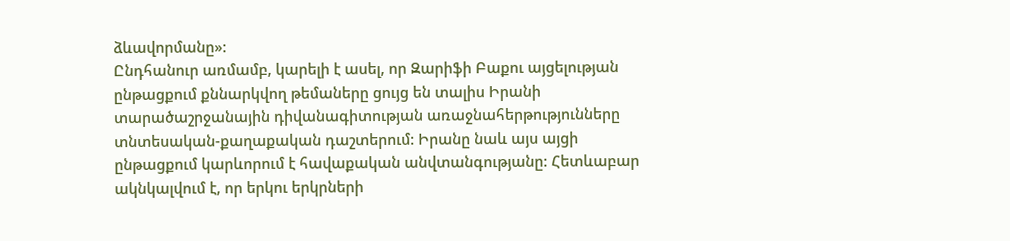ձևավորմանը»:
Ընդհանուր առմամբ, կարելի է ասել, որ Զարիֆի Բաքու այցելության ընթացքում քննարկվող թեմաները ցույց են տալիս Իրանի տարածաշրջանային դիվանագիտության առաջնահերթությունները տնտեսական-քաղաքական դաշտերում: Իրանը նաև այս այցի ընթացքում կարևորում է հավաքական անվտանգությանը: Հետևաբար ակնկալվում է, որ երկու երկրների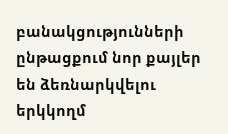բանակցությունների ընթացքում նոր քայլեր են ձեռնարկվելու երկկողմ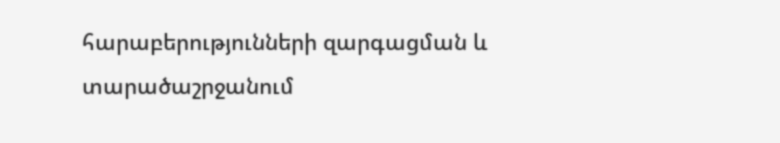հարաբերությունների զարգացման և տարածաշրջանում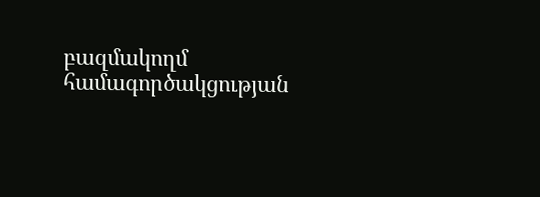բազմակողմ համագործակցության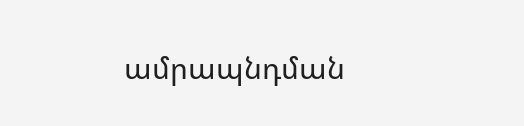ամրապնդման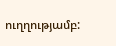ուղղությամբ: